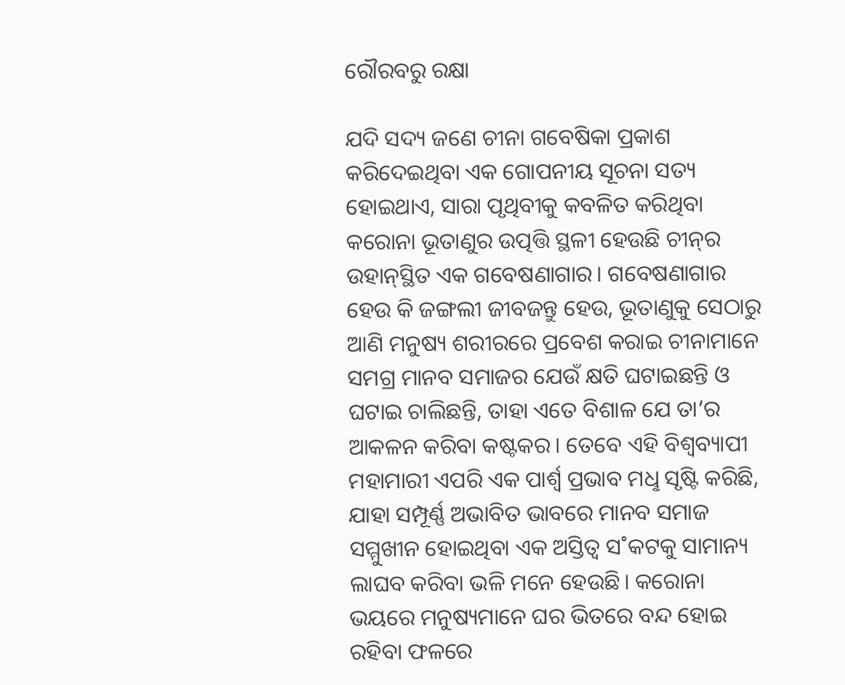ରୌରବରୁ ରକ୍ଷା

ଯଦି ସଦ୍ୟ ଜଣେ ଚୀନା ଗବେଷିକା ପ୍ରକାଶ କରିଦେଇଥିବା ଏକ ଗୋପନୀୟ ସୂଚନା ସତ୍ୟ ହୋଇଥାଏ, ସାରା ପୃଥିବୀକୁ କବଳିତ କରିଥିବା କରୋନା ଭୂତାଣୁର ଉତ୍ପତ୍ତି ସ୍ଥଳୀ ହେଉଛି ଚୀନ୍‌ର ଉହାନ୍‌ସ୍ଥିତ ଏକ ଗବେଷଣାଗାର। ଗବେଷଣାଗାର ହେଉ କି ଜଙ୍ଗଲୀ ଜୀବଜନ୍ତୁ ହେଉ, ଭୂତାଣୁକୁ ସେଠାରୁ ଆଣି ମନୁଷ୍ୟ ଶରୀରରେ ପ୍ରବେଶ କରାଇ ଚୀନାମାନେ ସମଗ୍ର ମାନବ ସମାଜର ଯେଉଁ କ୍ଷତି ଘଟାଇଛନ୍ତି ଓ ଘଟାଇ ଚାଲିଛନ୍ତି, ତାହା ଏତେ ବିଶାଳ ଯେ ତା’ର ଆକଳନ କରିବା କଷ୍ଟକର। ତେବେ ଏହି ବିଶ୍ବବ୍ୟାପୀ ମହାମାରୀ ଏପରି ଏକ ପାର୍ଶ୍ବ ପ୍ରଭାବ ମଧୢ ସୃଷ୍ଟି କରିଛି, ଯାହା ସମ୍ପୂର୍ଣ୍ଣ ଅଭାବିତ ଭାବରେ ମାନବ ସମାଜ ସମ୍ମୁଖୀନ ହୋଇଥିବା ଏକ ଅସ୍ତିତ୍ବ ସ˚କଟକୁ ସାମାନ୍ୟ ଲାଘବ କରିବା ଭଳି ମନେ ହେଉଛି। କରୋନା ଭୟରେ ମନୁଷ୍ୟମାନେ ଘର ଭିତରେ ବନ୍ଦ ହୋଇ ରହିବା ଫଳରେ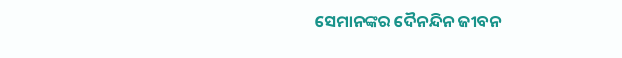ସେମାନଙ୍କର ଦୈନନ୍ଦିନ ଜୀବନ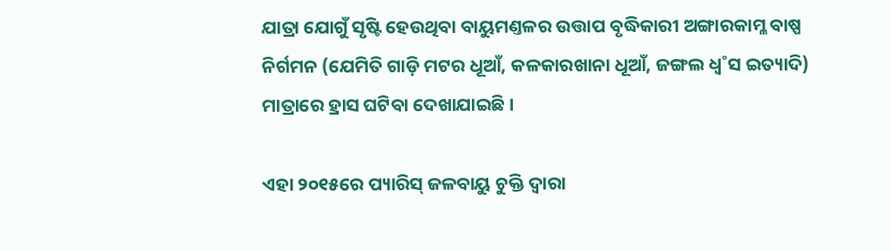ଯାତ୍ରା ଯୋଗୁଁ ସୃଷ୍ଟି ହେଉଥିବା ବାୟୁମଣ୍ତଳର ଉତ୍ତାପ ବୃଦ୍ଧିକାରୀ ଅଙ୍ଗାରକାମ୍ଳ ବାଷ୍ପ ନିର୍ଗମନ (ଯେମିତି ଗାଡ଼ି ମଟର ଧୂଆଁ, କଳକାରଖାନା ଧୂଆଁ, ଜଙ୍ଗଲ ଧ୍ବ˚ସ ଇତ୍ୟାଦି) ମାତ୍ରାରେ ହ୍ରାସ ଘଟିବା ଦେଖାଯାଇଛି।

ଏହା ୨୦୧୫ରେ ପ୍ୟାରିସ୍‌ ଜଳବାୟୁ ଚୁକ୍ତି ଦ୍ବାରା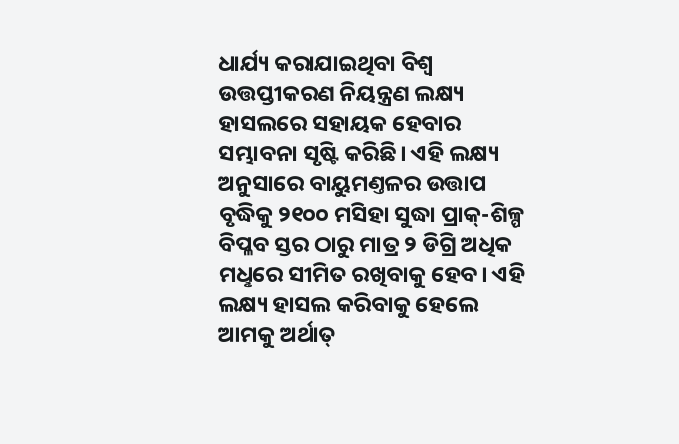ଧାର୍ଯ୍ୟ କରାଯାଇଥିବା ବିଶ୍ବ ଉତ୍ତପ୍ତୀକରଣ ନିୟନ୍ତ୍ରଣ ଲକ୍ଷ୍ୟ ହାସଲରେ ସହାୟକ ହେବାର ସମ୍ଭାବନା ସୃଷ୍ଟି କରିଛି। ଏହି ଲକ୍ଷ୍ୟ ଅନୁସାରେ ବାୟୁମଣ୍ତଳର ଉତ୍ତାପ ବୃଦ୍ଧିକୁ ୨୧୦୦ ମସିହା ସୁଦ୍ଧା ପ୍ରାକ୍‌-ଶିଳ୍ପ ବିପ୍ଳବ ସ୍ତର ଠାରୁ ମାତ୍ର ୨ ଡିଗ୍ରି ଅଧିକ ମଧୢରେ ସୀମିତ ରଖିବାକୁ ହେବ। ଏହି ଲକ୍ଷ୍ୟ ହାସଲ କରିବାକୁ ହେଲେ ଆମକୁ ଅର୍ଥାତ୍‌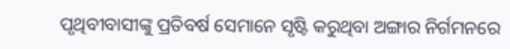ପୃଥିବୀବାସୀଙ୍କୁ ପ୍ରତିବର୍ଷ ସେମାନେ ସୃଷ୍ଟି କରୁଥିବା ଅଙ୍ଗାର ନିର୍ଗମନରେ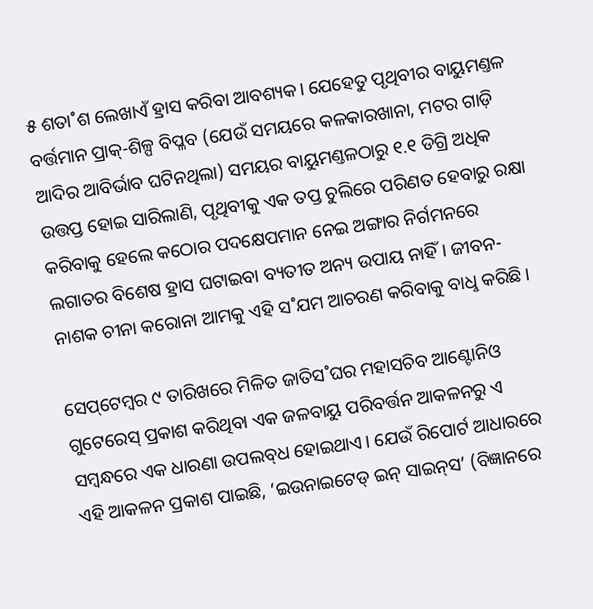୫ ଶତା˚ଶ ଲେଖାଏଁ ହ୍ରାସ କରିବା ଆବଶ୍ୟକ। ଯେହେତୁ ପୃଥିବୀର ବାୟୁମଣ୍ତଳ ବର୍ତ୍ତମାନ ପ୍ରାକ୍‌-ଶିଳ୍ପ ବିପ୍ଳବ (ଯେଉଁ ସମୟରେ କଳକାରଖାନା, ମଟର ଗାଡ଼ି ଆଦିର ଆବିର୍ଭାବ ଘଟିନଥିଲା) ସମୟର ବାୟୁମଣ୍ତଳଠାରୁ ୧.୧ ଡିଗ୍ରି ଅଧିକ ଉତ୍ତପ୍ତ ହୋଇ ସାରିଲାଣି, ପୃଥିବୀକୁ ଏକ ତପ୍ତ ଚୁଲିରେ ପରିଣତ ହେବାରୁ ରକ୍ଷା କରିବାକୁ ହେଲେ କଠୋର ପଦକ୍ଷେପମାନ ନେଇ ଅଙ୍ଗାର ନିର୍ଗମନରେ ଲଗାତର ବିଶେଷ ହ୍ରାସ ଘଟାଇବା ବ୍ୟତୀତ ଅନ୍ୟ ଉପାୟ ନାହିଁ। ଜୀବନ-ନାଶକ ଚୀନା କରୋନା ଆମକୁ ଏହି ସ˚ଯମ ଆଚରଣ କରିବାକୁ ବାଧୢ କରିଛି।

ସେପ୍‌ଟେମ୍ବର ୯ ତାରିଖରେ ମିଳିତ ଜାତିସ˚ଘର ମହାସଚିବ ଆଣ୍ଟୋନିଓ ଗୁଟେରେସ୍‌ ପ୍ରକାଶ କରିଥିବା ଏକ ଜଳବାୟୁ ପରିବର୍ତ୍ତନ ଆକଳନରୁ ଏ ସମ୍ବନ୍ଧରେ ଏକ ଧାରଣା ଉପଲବ୍‌ଧ ହୋଇଥାଏ। ଯେଉଁ ରିପୋର୍ଟ ଆଧାରରେ ଏହି ଆକଳନ ପ୍ରକାଶ ପାଇଛି, ‘ଇଉନାଇଟେଡ୍‌ ଇନ୍‌ ସାଇନ୍‌ସ’ (ବିଜ୍ଞାନରେ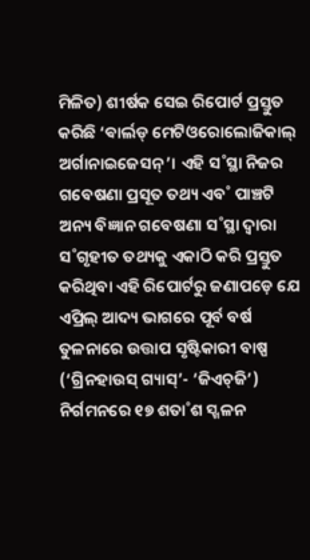ମିଳିତ) ଶୀର୍ଷକ ସେଇ ରିପୋର୍ଟ ପ୍ରସ୍ତୁତ କରିଛି ‘ଵାର୍ଲଡ୍‌ ମେଟିଓରୋଲୋଜିକାଲ୍‌ ଅର୍ଗାନାଇଜେସନ୍‌’। ଏହି ସ˚ସ୍ଥା ନିଜର ଗବେଷଣା ପ୍ରସୂତ ତଥ୍ୟ ଏବ˚ ପାଞ୍ଚଟି ଅନ୍ୟ ବିଜ୍ଞାନ ଗବେଷଣା ସ˚ସ୍ଥା ଦ୍ବାରା ସ˚ଗୃହୀତ ତଥ୍ୟକୁ ଏକାଠି କରି ପ୍ରସ୍ତୁତ କରିଥିବା ଏହି ରିପୋର୍ଟରୁ ଜଣାପଡ଼େ ଯେ ଏପ୍ରିଲ୍‌ ଆଦ୍ୟ ଭାଗରେ ପୂର୍ବ ବର୍ଷ ତୁଳନାରେ ଉତ୍ତାପ ସୃଷ୍ଟିକାରୀ ବାଷ୍ପ (‘ଗ୍ରିନହାଉସ୍‌ ଗ୍ୟାସ୍‌’- ‘ଜିଏଚ୍‌ଜି’) ନିର୍ଗମନରେ ୧୭ ଶତା˚ଶ ସ୍ଖଳନ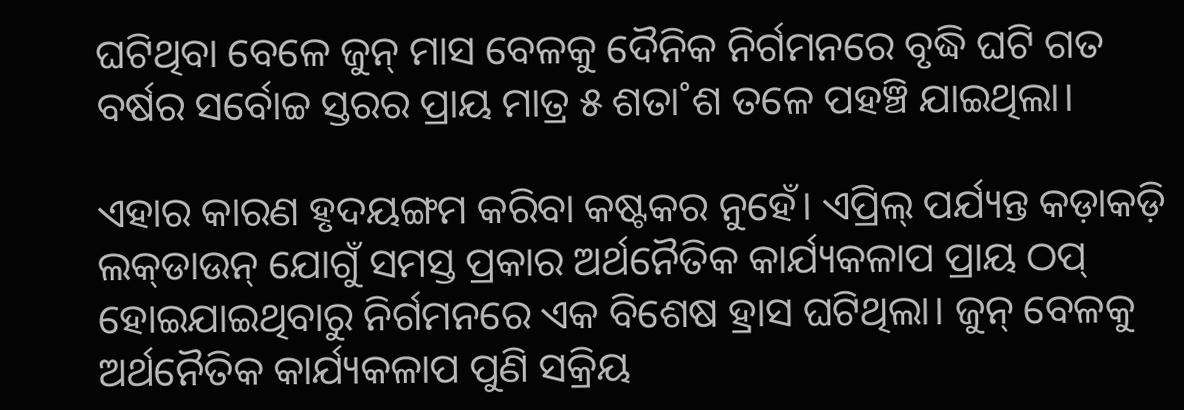ଘଟିଥିବା ବେଳେ ଜୁନ୍‌ ମାସ ବେଳକୁ ଦୈନିକ ନିର୍ଗମନରେ ବୃଦ୍ଧି ଘଟି ଗତ ବର୍ଷର ସର୍ବୋଚ୍ଚ ସ୍ତରର ପ୍ରାୟ ମାତ୍ର ୫ ଶତା˚ଶ ତଳେ ପହଞ୍ଚି ଯାଇଥିଲା।

ଏହାର କାରଣ ହୃଦୟଙ୍ଗମ କରିବା କଷ୍ଟକର ନୁହେଁ। ଏପ୍ରିଲ୍‌ ପର୍ଯ୍ୟନ୍ତ କଡ଼ାକଡ଼ି ଲକ୍‌ଡାଉନ୍‌ ଯୋଗୁଁ ସମସ୍ତ ପ୍ରକାର ଅର୍ଥନୈତିକ କାର୍ଯ୍ୟକଳାପ ପ୍ରାୟ ଠପ୍‌ ହୋଇଯାଇଥିବାରୁ ନିର୍ଗମନରେ ଏକ ବିଶେଷ ହ୍ରାସ ଘଟିଥିଲା। ଜୁନ୍‌ ବେଳକୁ ଅର୍ଥନୈତିକ କାର୍ଯ୍ୟକଳାପ ପୁଣି ସକ୍ରିୟ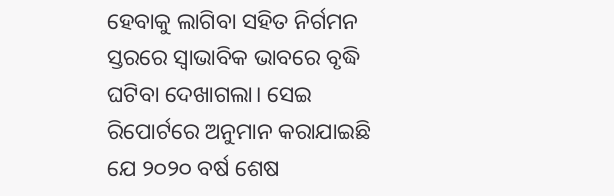ହେବାକୁ ଲାଗିବା ସହିତ ନିର୍ଗମନ ସ୍ତରରେ ସ୍ବାଭାବିକ ଭାବରେ ବୃଦ୍ଧି ଘଟିବା ଦେଖାଗଲା। ସେଇ ରିପୋର୍ଟରେ ଅନୁମାନ କରାଯାଇଛି ଯେ ୨୦୨୦ ବର୍ଷ ଶେଷ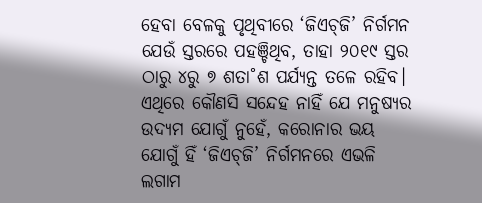ହେବା ବେଳକୁ ପୃଥିବୀରେ ‘ଜିଏଚ୍‌ଜି’ ନିର୍ଗମନ ଯେଉଁ ସ୍ତରରେ ପହଞ୍ଚିଥିବ, ତାହା ୨୦୧୯ ସ୍ତର ଠାରୁ ୪ରୁ ୭ ଶତା˚ଶ ପର୍ଯ୍ୟନ୍ତ ତଳେ ରହିବ। ଏଥିରେ କୌଣସି ସନ୍ଦେହ ନାହିଁ ଯେ ମନୁଷ୍ୟର ଉଦ୍ୟମ ଯୋଗୁଁ ନୁହେଁ, କରୋନାର ଭୟ ଯୋଗୁଁ ହିଁ ‘ଜିଏଚ୍‌ଜି’ ନିର୍ଗମନରେ ଏଭଳି ଲଗାମ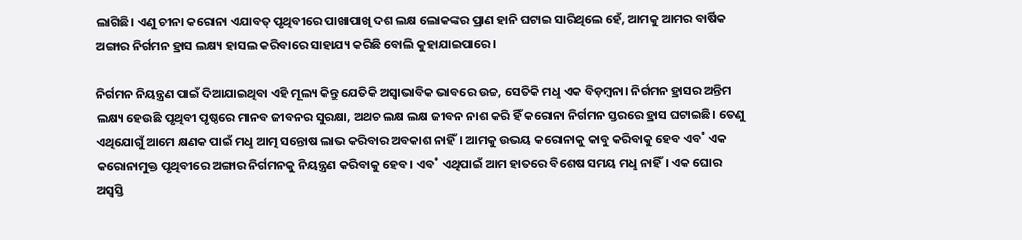ଲାଗିଛି। ଏଣୁ ଚୀନା କରୋନା ଏଯାବତ୍‌ ପୃଥିବୀରେ ପାଖାପାଖି ଦଶ ଲକ୍ଷ ଲୋକଙ୍କର ପ୍ରାଣ ହାନି ଘଟାଇ ସାରିଥିଲେ ହେଁ, ଆମକୁ ଆମର ବାର୍ଷିକ ଅଙ୍ଗାର ନିର୍ଗମନ ହ୍ରାସ ଲକ୍ଷ୍ୟ ହାସଲ କରିବାରେ ସାହାଯ୍ୟ କରିଛି ବୋଲି କୁହାଯାଇପାରେ।

ନିର୍ଗମନ ନିୟନ୍ତ୍ରଣ ପାଇଁ ଦିଆଯାଇଥିବା ଏହି ମୂଲ୍ୟ କିନ୍ତୁ ଯେତିକି ଅସ୍ବାଭାବିକ ଭାବରେ ଉଚ୍ଚ, ସେତିକି ମଧୢ ଏକ ବିଡ଼ମ୍ବନା। ନିର୍ଗମନ ହ୍ରାସର ଅନ୍ତିମ ଲକ୍ଷ୍ୟ ହେଉଛି ପୃଥିବୀ ପୃଷ୍ଠରେ ମାନବ ଜୀବନର ସୁରକ୍ଷା, ଅଥଚ ଲକ୍ଷ ଲକ୍ଷ ଜୀବନ ନାଶ କରି ହିଁ କରୋନା ନିର୍ଗମନ ସ୍ତରରେ ହ୍ରାସ ଘଟାଇଛି। ତେଣୁ ଏଥିଯୋଗୁଁ ଆମେ କ୍ଷଣକ ପାଇଁ ମଧୢ ଆତ୍ମ ସନ୍ତୋଷ ଲାଭ କରିବାର ଅବକାଶ ନାହିଁ। ଆମକୁ ଉଭୟ କରୋନାକୁ କାବୁ କରିବାକୁ ହେବ ଏବ˚ ଏକ କରୋନାମୁକ୍ତ ପୃଥିବୀରେ ଅଙ୍ଗାର ନିର୍ଗମନକୁ ନିୟନ୍ତ୍ରଣ କରିବାକୁ ହେବ। ଏବ˚ ଏଥିପାଇଁ ଆମ ହାତରେ ବିଶେଷ ସମୟ ମଧୢ ନାହିଁ। ଏକ ଘୋର ଅସ୍ବସ୍ତି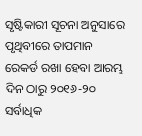ସୃଷ୍ଟିକାରୀ ସୂଚନା ଅନୁସାରେ ପୃଥିବୀରେ ତାପମାନ ରେକର୍ଡ ରଖା ହେବା ଆରମ୍ଭ ଦିନ ଠାରୁ ୨୦୧୬-୨୦ ସର୍ବାଧିକ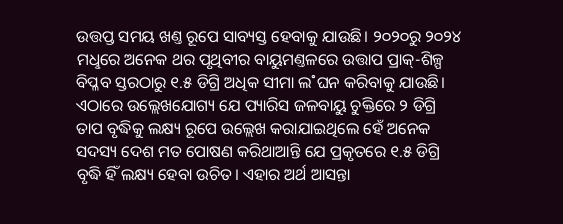ଉତ୍ତପ୍ତ ସମୟ ଖଣ୍ତ ରୂପେ ସାବ୍ୟସ୍ତ ହେବାକୁ ଯାଉଛି। ୨୦୨୦ରୁ ୨୦୨୪ ମଧୢରେ ଅନେକ ଥର ପୃଥିବୀର ବାୟୁମଣ୍ତଳରେ ଉତ୍ତାପ ପ୍ରାକ୍‌-ଶିଳ୍ପ ବିପ୍ଳବ ସ୍ତରଠାରୁ ୧.୫ ଡିଗ୍ରି ଅଧିକ ସୀମା ଲ˚ଘନ କରିବାକୁ ଯାଉଛି। ଏଠାରେ ଉଲ୍ଲେଖଯୋଗ୍ୟ ଯେ ପ୍ୟାରିସ ଜଳବାୟୁ ଚୁକ୍ତିରେ ୨ ଡିଗ୍ରି ତାପ ବୃଦ୍ଧିକୁ ଲକ୍ଷ୍ୟ ରୂପେ ଉଲ୍ଲେଖ କରାଯାଇଥିଲେ ହେଁ ଅନେକ ସଦସ୍ୟ ଦେଶ ମତ ପୋଷଣ କରିଥାଆନ୍ତି ଯେ ପ୍ରକୃତରେ ୧.୫ ଡିଗ୍ରି ବୃଦ୍ଧି ହିଁ ଲକ୍ଷ୍ୟ ହେବା ଉଚିତ। ଏହାର ଅର୍ଥ ଆସନ୍ତା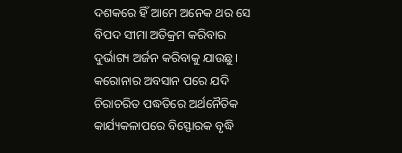ଦଶକରେ ହିଁ ଆମେ ଅନେକ ଥର ସେ ବିପଦ ସୀମା ଅତିକ୍ରମ କରିବାର ଦୁର୍ଭାଗ୍ୟ ଅର୍ଜନ କରିବାକୁ ଯାଉଛୁ। କରୋନାର ଅବସାନ ପରେ ଯଦି ଚିରାଚରିତ ପଦ୍ଧତିରେ ଅର୍ଥନୈତିକ କାର୍ଯ୍ୟକଳାପରେ ବିସ୍ଫୋରକ ବୃଦ୍ଧି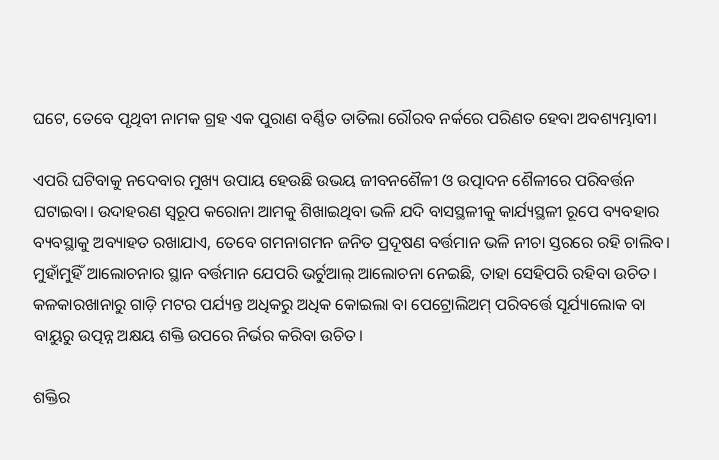ଘଟେ, ତେବେ ପୃଥିବୀ ନାମକ ଗ୍ରହ ଏକ ପୁରାଣ ବର୍ଣ୍ଣିତ ତାତିଲା ରୌରବ ନର୍କରେ ପରିଣତ ହେବା ଅବଶ୍ୟମ୍ଭାବୀ।

ଏପରି ଘଟିବାକୁ ନଦେବାର ମୁଖ୍ୟ ଉପାୟ ହେଉଛି ଉଭୟ ଜୀବନଶୈଳୀ ଓ ଉତ୍ପାଦନ ଶୈଳୀରେ ପରିବର୍ତ୍ତନ ଘଟାଇବା। ଉଦାହରଣ ସ୍ବରୂପ କରୋନା ଆମକୁ ଶିଖାଇଥିବା ଭଳି ଯଦି ବାସସ୍ଥଳୀକୁ କାର୍ଯ୍ୟସ୍ଥଳୀ ରୂପେ ବ୍ୟବହାର ବ୍ୟବସ୍ଥାକୁ ଅବ୍ୟାହତ ରଖାଯାଏ, ତେବେ ଗମନାଗମନ ଜନିତ ପ୍ରଦୂଷଣ ବର୍ତ୍ତମାନ ଭଳି ନୀଚା ସ୍ତରରେ ରହି ଚାଲିବ। ମୁହାଁମୁହିଁ ଆଲୋଚନାର ସ୍ଥାନ ବର୍ତ୍ତମାନ ଯେପରି ଭର୍ଚୁଆଲ୍‌ ଆଲୋଚନା ନେଇଛି, ତାହା ସେହିପରି ରହିବା ଉଚିତ। କଳକାରଖାନାରୁ ଗାଡ଼ି ମଟର ପର୍ଯ୍ୟନ୍ତ ଅଧିକରୁ ଅଧିକ କୋଇଲା ବା ପେଟ୍ରୋଲିଅମ୍‌ ପରିବର୍ତ୍ତେ ସୂର୍ଯ୍ୟାଲୋକ ବା ବାୟୁରୁ ଉତ୍ପନ୍ନ ଅକ୍ଷୟ ଶକ୍ତି ଉପରେ ନିର୍ଭର କରିବା ଉଚିତ।

ଶକ୍ତିର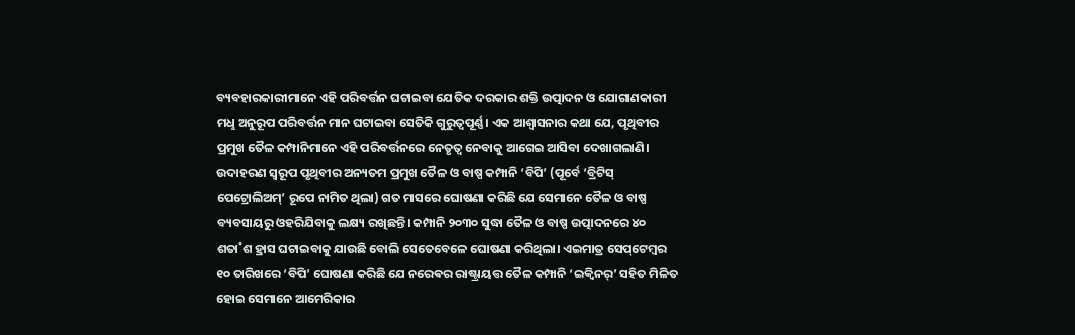ବ୍ୟବହାରକାରୀମାନେ ଏହି ପରିବର୍ତ୍ତନ ଘଟାଇବା ଯେତିକ ଦରକାର ଶକ୍ତି ଉତ୍ପାଦନ ଓ ଯୋଗାଣକାରୀ ମଧୢ ଅନୁରୂପ ପରିବର୍ତ୍ତନ ମାନ ଘଟାଇବା ସେତିକି ଗୁରୁତ୍ବପୂର୍ଣ୍ଣ। ଏକ ଆଶ୍ବାସନାର କଥା ଯେ, ପୃଥିବୀର ପ୍ରମୁଖ ତୈଳ କମ୍ପାନିମାନେ ଏହି ପରିବର୍ତ୍ତନରେ ନେତୃତ୍ବ ନେବାକୁ ଆଗେଇ ଆସିବା ଦେଖାଗଲାଣି। ଉଦାହରଣ ସ୍ବରୂପ ପୃଥିବୀର ଅନ୍ୟତମ ପ୍ରମୁଖ ତୈଳ ଓ ବାଷ୍ପ କମ୍ପାନି ‘ବିପି’ (ପୂର୍ବେ ‘ବ୍ରିଟିସ୍‌ ପେଟ୍ରୋଲିଅମ୍‌’ ରୂପେ ନାମିତ ଥିଲା) ଗତ ମାସରେ ଘୋଷଣା କରିଛି ଯେ ସେମାନେ ତୈଳ ଓ ବାଷ୍ପ ବ୍ୟବସାୟରୁ ଓହରିଯିବାକୁ ଲକ୍ଷ୍ୟ ରଖିଛନ୍ତି। କମ୍ପାନି ୨୦୩୦ ସୁଦ୍ଧା ତୈଳ ଓ ବାଷ୍ପ ଉତ୍ପାଦନରେ ୪୦ ଶତା˚ଶ ହ୍ରାସ ଘଟାଇବାକୁ ଯାଉଛି ବୋଲି ସେତେବେଳେ ଘୋଷଣା କରିଥିଲା। ଏଇମାତ୍ର ସେପ୍‌ଟେମ୍ବର ୧୦ ତାରିଖରେ ‘ବିପି’ ଘୋଷଣା କରିଛି ଯେ ନରେଵର ରାଷ୍ଟ୍ରାୟତ୍ତ ତୈଳ କମ୍ପାନି ‘ଇକ୍ବିନର‌୍‌’ ସହିତ ମିଳିତ ହୋଇ ସେମାନେ ଆମେରିକାର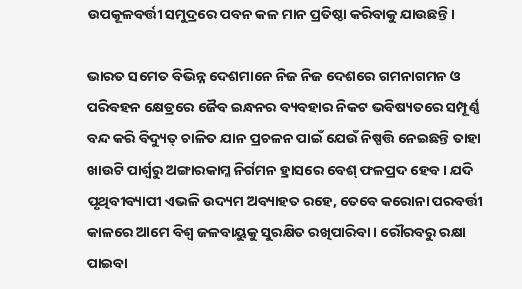ଉପକୂଳବର୍ତ୍ତୀ ସମୁଦ୍ରରେ ପବନ କଳ ମାନ ପ୍ରତିଷ୍ଠା କରିବାକୁ ଯାଉଛନ୍ତି।

ଭାରତ ସମେତ ବିଭିନ୍ନ ଦେଶମାନେ ନିଜ ନିଜ ଦେଶରେ ଗମନାଗମନ ଓ ପରିବହନ କ୍ଷେତ୍ରରେ ଜୈବ ଇନ୍ଧନର ବ୍ୟବହାର ନିକଟ ଭବିଷ୍ୟତରେ ସମ୍ପୂର୍ଣ୍ଣ ବନ୍ଦ କରି ବିଦ୍ୟୁତ୍‌ ଚାଳିତ ଯାନ ପ୍ରଚଳନ ପାଇଁ ଯେଉଁ ନିଷ୍ପତ୍ତି ନେଇଛନ୍ତି ତାହା ଖାଉଟି ପାର୍ଶ୍ବରୁ ଅଙ୍ଗାରକାମ୍ଳ ନିର୍ଗମନ ହ୍ରାସରେ ବେଶ୍‌ ଫଳପ୍ରଦ ହେବ। ଯଦି ପୃଥିବୀବ୍ୟାପୀ ଏଭଳି ଉଦ୍ୟମ ଅବ୍ୟାହତ ରହେ, ତେବେ କରୋନା ପରବର୍ତ୍ତୀ କାଳରେ ଆମେ ବିଶ୍ବ ଜଳବାୟୁକୁ ସୁରକ୍ଷିତ ରଖିପାରିବା। ରୌରବରୁ ରକ୍ଷା ପାଇବା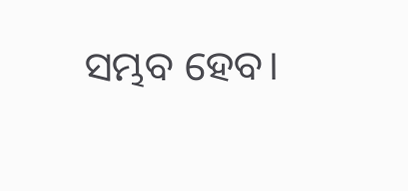ସମ୍ଭବ ହେବ।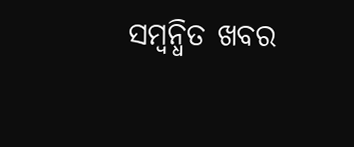ସମ୍ବନ୍ଧିତ ଖବର